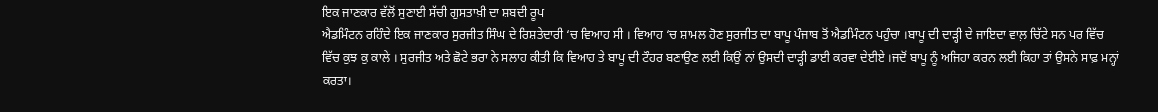ਇਕ ਜਾਣਕਾਰ ਵੱਲੋਂ ਸੁਣਾਈ ਸੱਚੀ ਗੁਸਤਾਖ਼ੀ ਦਾ ਸ਼ਬਦੀ ਰੂਪ
ਐਡਮਿੰਟਨ ਰਹਿੰਦੇ ਇਕ ਜਾਣਕਾਰ ਸੁਰਜੀਤ ਸਿੰਘ ਦੇ ਰਿਸ਼ਤੇਦਾਰੀ ‘ਚ ਵਿਆਹ ਸੀ । ਵਿਆਹ ‘ਚ ਸ਼ਾਮਲ ਹੋਣ ਸੁਰਜੀਤ ਦਾ ਬਾਪੂ ਪੰਜਾਬ ਤੋਂ ਐਡਮਿੰਟਨ ਪਹੁੰਚਾ ।ਬਾਪੂ ਦੀ ਦਾੜ੍ਹੀ ਦੇ ਜਾਇਦਾ ਵਾਲ਼ ਚਿੱਟੇ ਸਨ ਪਰ ਵਿੱਚ ਵਿੱਚ ਕੁਝ ਕੁ ਕਾਲੇ । ਸੁਰਜੀਤ ਅਤੇ ਛੋਟੇ ਭਰਾ ਨੇ ਸਲਾਹ ਕੀਤੀ ਕਿ ਵਿਆਹ ਤੇ ਬਾਪੂ ਦੀ ਟੌਹਰ ਬਣਾਉਣ ਲਈ ਕਿਉਂ ਨਾਂ ਉਸਦੀ ਦਾੜ੍ਹੀ ਡਾਈ ਕਰਵਾ ਦੇਈਏ ।ਜਦੋਂ ਬਾਪੂ ਨੂੰ ਅਜਿਹਾ ਕਰਨ ਲਈ ਕਿਹਾ ਤਾਂ ਉਸਨੇ ਸਾਫ਼ ਮਨ੍ਹਾਂ ਕਰਤਾ।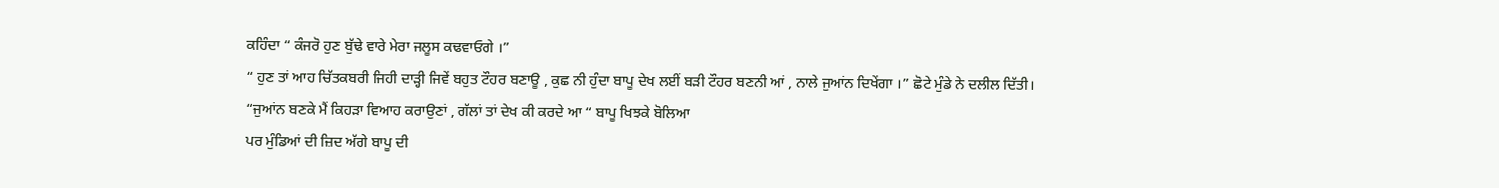ਕਹਿੰਦਾ “ ਕੰਜਰੋ ਹੁਣ ਬੁੱਢੇ ਵਾਰੇ ਮੇਰਾ ਜਲੂਸ ਕਢਵਾਓਗੇ ।”
“ ਹੁਣ ਤਾਂ ਆਹ ਚਿੱਤਕਬਰੀ ਜਿਹੀ ਦਾੜ੍ਹੀ ਜਿਵੇਂ ਬਹੁਤ ਟੌਹਰ ਬਣਾਊ , ਕੁਛ ਨੀ ਹੁੰਦਾ ਬਾਪੂ ਦੇਖ ਲਈਂ ਬੜੀ ਟੌਹਰ ਬਣਨੀ ਆਂ , ਨਾਲੇ ਜੁਆਂਨ ਦਿਖੇਂਗਾ ।” ਛੋਟੇ ਮੁੰਡੇ ਨੇ ਦਲੀਲ ਦਿੱਤੀ।
“ਜੁਆਂਨ ਬਣਕੇ ਮੈਂ ਕਿਹੜਾ ਵਿਆਹ ਕਰਾਉਣਾਂ , ਗੱਲਾਂ ਤਾਂ ਦੇਖ ਕੀ ਕਰਦੇ ਆ “ ਬਾਪੂ ਖਿਝਕੇ ਬੋਲਿਆ
ਪਰ ਮੁੰਡਿਆਂ ਦੀ ਜ਼ਿਦ ਅੱਗੇ ਬਾਪੂ ਦੀ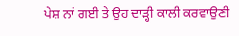ਪੇਸ਼ ਨਾਂ ਗਈ ਤੇ ਉਹ ਦਾੜ੍ਹੀ ਕਾਲੀ ਕਰਵਾਉਣੀ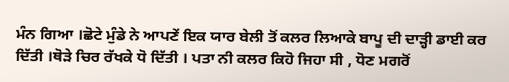ਮੰਨ ਗਿਆ ।ਛੋਟੇ ਮੁੰਡੇ ਨੇ ਆਪਣੇਂ ਇਕ ਯਾਰ ਬੇਲੀ ਤੋਂ ਕਲਰ ਲਿਆਕੇ ਬਾਪੂ ਦੀ ਦਾੜ੍ਹੀ ਡਾਈ ਕਰ ਦਿੱਤੀ ।ਥੋੜੇ ਚਿਰ ਰੱਖਕੇ ਧੋ ਦਿੱਤੀ । ਪਤਾ ਨੀ ਕਲਰ ਕਿਹੋ ਜਿਹਾ ਸੀ , ਧੋਣ ਮਗਰੋਂ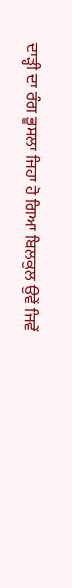ਦਾੜ੍ਹੀ ਦਾ ਰੰਗ ਭੂਸਲਾ ਜਿਹਾ ਹੋ ਗਿਆ ਬਿਲਕੁਲ ਉਵੇਂ ਜਿਵੇਂ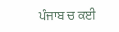ਪੰਜਾਬ ਚ ਕਈ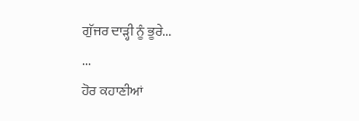ਗੁੱਜਰ ਦਾੜ੍ਹੀ ਨੂੰ ਭੂਰੇ...
...
ਹੋਰ ਕਹਾਣੀਆਂ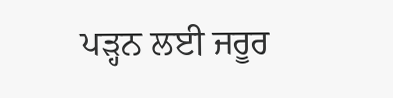ਪੜ੍ਹਨ ਲਈ ਜਰੂਰ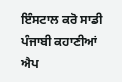ਇੰਸਟਾਲ ਕਰੋ ਸਾਡੀ ਪੰਜਾਬੀ ਕਹਾਣੀਆਂ ਐਪ